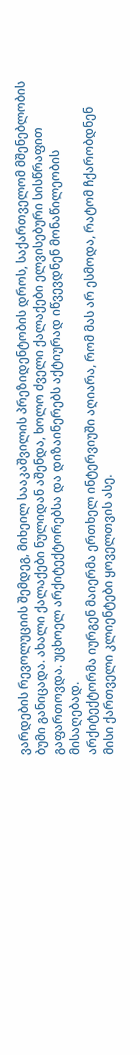ვარდების რევოლუციის შემდეგ, მიხეილ სააკაშვილის პრეზიდენტობის დროს, საქართველომ მშენებლობის ბუმი განიცადა. ახალი ქალაქები ნულიდან აშენდა, ხოლო ძველი ქალაქები ელვისებური სისწრაფით გაფართოვდა. უცხოელ არქიტექტორებსა და დიზაინერებს აქტიურად იწვევდნენ მონაწილეობის მისაღებად.
არქიტექტორმა იურგენ მაიერმა ერთხელ ინტერვიუში აღიარა, რომ მას არ ესმოდა, რატომ ჩქარობდნენ მისი ქართველი კლიენტები ყოველთვის ასე.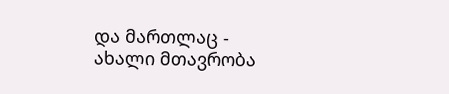და მართლაც - ახალი მთავრობა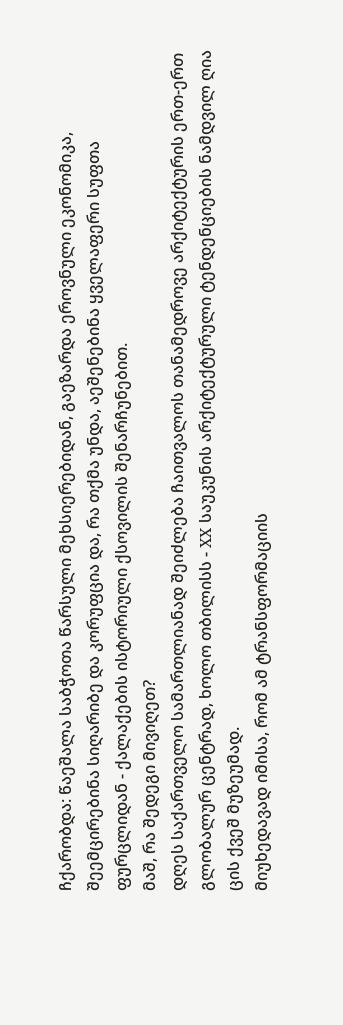ჩქარობდა: წაეშალა საბჭოთა წარსული მეხსიერებიდან, გაეზარდა ეროვნული ეკონომიკა, შეემცირებინა სიღარიბე და კორუფცია და, რა თქმა უნდა, აეშენებინა ყველაფერი სუფთა ფურცლიდან - ქალაქების ისტორიული ქსოვილის შენარჩუნებით.
მაშ, რა შედეგი მივიღეთ?
დღეს საქართველო სამართლიანად შეიძლება ჩაითვალოს თანამედროვე არქიტექტურის ერთ-ერთ გლობალურ ცენტრად, ხოლო თბილისს - XX საუკუნის არქიტექტურული ტენდენციების ნამდვილ ღია ცის ქვეშ მუზეუმად.
მიუხედავად იმისა, რომ ამ ტრანსფორმაციის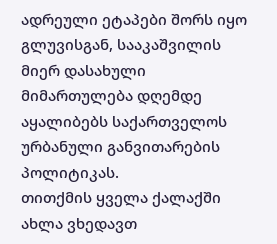ადრეული ეტაპები შორს იყო გლუვისგან, სააკაშვილის მიერ დასახული მიმართულება დღემდე აყალიბებს საქართველოს ურბანული განვითარების პოლიტიკას.
თითქმის ყველა ქალაქში ახლა ვხედავთ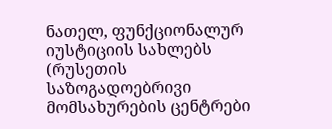ნათელ, ფუნქციონალურ იუსტიციის სახლებს (რუსეთის საზოგადოებრივი მომსახურების ცენტრები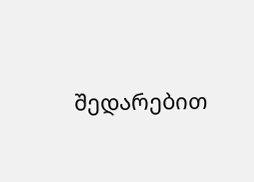შედარებით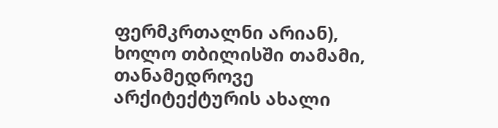ფერმკრთალნი არიან), ხოლო თბილისში თამამი, თანამედროვე არქიტექტურის ახალი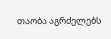თაობა აგრძელებს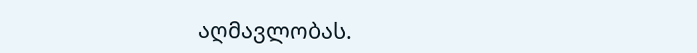აღმავლობას.